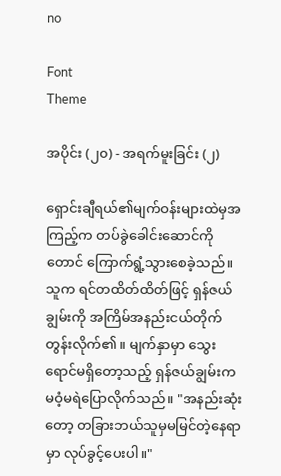no

Font
Theme

အပိုင်း (၂၀) - အရက်မူးခြင်း (၂)

ရှောင်းချီရယ်၏မျက်ဝန်းများထဲမှအကြည့်က တပ်ခွဲခေါင်းဆောင်ကိုတောင် ကြောက်ရွံ့သွားစေခဲ့သည်။ သူက ရင်တထိတ်ထိတ်ဖြင့် ရှန်ဇယ်ချွမ်းကို အကြိမ်အနည်းငယ်တိုက်တွန်းလိုက်၏။ မျက်နှာမှာ သွေးရောင်မရှိတော့သည့် ရှန်ဇယ်ချွမ်းက မဝံ့မရဲပြောလိုက်သည်။ "အနည်းဆုံးတော့ တခြားဘယ်သူမှမမြင်တဲ့နေရာမှာ လုပ်ခွင့်ပေးပါ။"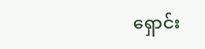ရှောင်း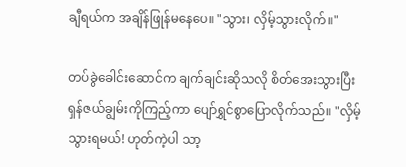ချီရယ်က အချိန်ဖြုန်မနေပေ။ "သွား၊ လှိမ့်သွားလိုက်။"

တပ်ခွဲခေါင်းဆောင်က ချက်ချင်းဆိုသလို စိတ်အေးသွားပြီး ရှန်ဇယ်ချွမ်းကိုကြည့်ကာ ပျော်ရွှင်စွာပြောလိုက်သည်။ "လှိမ့်သွားရမယ်! ဟုတ်ကဲ့ပါ သာ့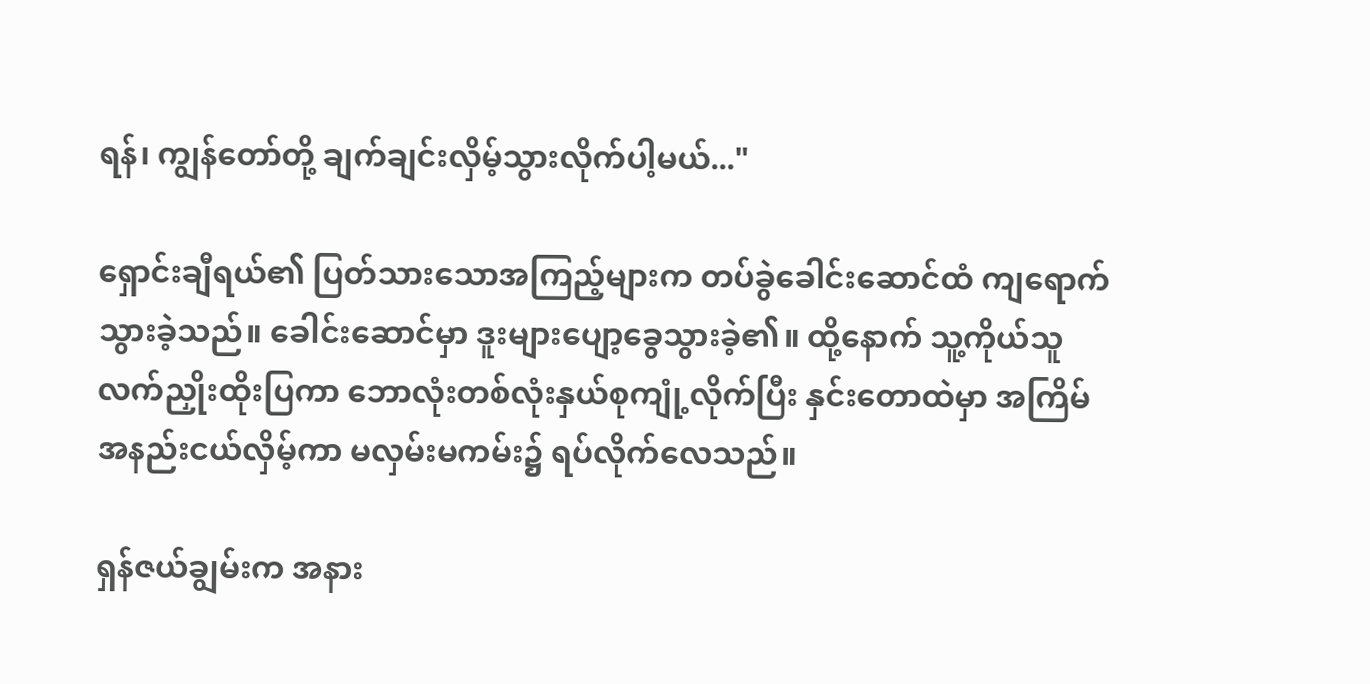ရန်၊ ကျွန်တော်တို့ ချက်ချင်းလှိမ့်သွားလိုက်ပါ့မယ်..."

ရှောင်းချီရယ်၏ ပြတ်သားသောအကြည့်များက တပ်ခွဲခေါင်းဆောင်ထံ ကျရောက်သွားခဲ့သည်။ ခေါင်းဆောင်မှာ ဒူးများပျော့ခွေသွားခဲ့၏။ ထို့နောက် သူ့ကိုယ်သူလက်ညှိုးထိုးပြကာ ဘောလုံးတစ်လုံးနှယ်စုကျုံ့လိုက်ပြီး နှင်းတောထဲမှာ အကြိမ်အနည်းငယ်လှိမ့်ကာ မလှမ်းမကမ်း၌ ရပ်လိုက်လေသည်။

ရှန်ဇယ်ချွမ်းက အနား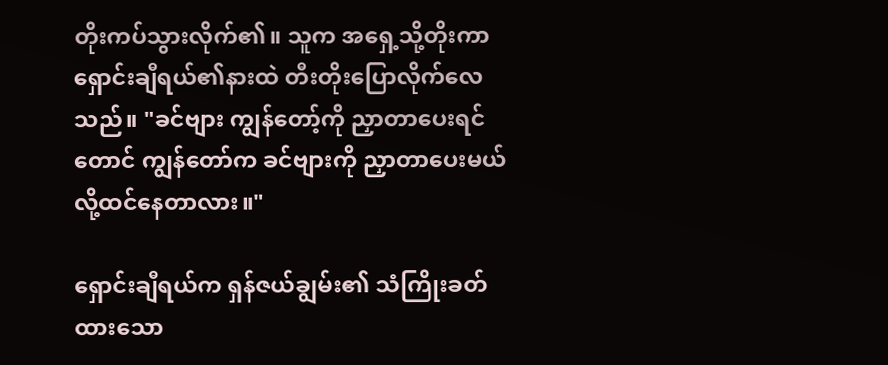တိုးကပ်သွားလိုက်၏။ သူက အရှေ့သို့တိုးကာ ရှောင်းချီရယ်၏နားထဲ တီးတိုးပြောလိုက်လေသည်။ "ခင်ဗျား ကျွန်တော့်ကို ညှာတာပေးရင်တောင် ကျွန်တော်က ခင်ဗျားကို ညှာတာပေးမယ်လို့ထင်နေတာလား။"

ရှောင်းချီရယ်က ရှန်ဇယ်ချွမ်း၏ သံကြိုးခတ်ထားသော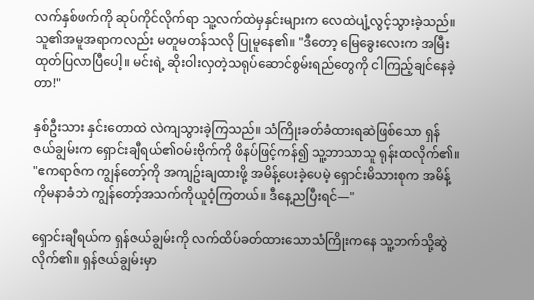လက်နှစ်ဖက်ကို ဆုပ်ကိုင်လိုက်ရာ သူ့လက်ထဲမှနှင်းများက လေထဲပျံ့လွင့်သွားခဲ့သည်။ သူ၏အမူအရာကလည်း မတူမတန်သလို ပြုမူနေ၏။ "ဒီတော့ မြေခွေးလေးက အမြီးထုတ်ပြလာပြီပေါ့။ မင်းရဲ့ ဆိုးဝါးလှတဲ့သရုပ်ဆောင်စွမ်းရည်တွေကို ငါကြည့်ချင်နေခဲ့တာ!"

နှစ်ဦးသား နှင်းတောထဲ လဲကျသွားခဲ့ကြသည်။ သံကြိုးခတ်ခံထားရဆဲဖြစ်သော ရှန်ဇယ်ချွမ်းက ရှောင်းချီရယ်၏ဝမ်းဗိုက်ကို ဖိနပ်ဖြင့်ကန်၍ သူ့ဘာသာသူ ရုန်းထလိုက်၏။ "ဧကရာဇ်က ကျွန်တော့်ကို အကျဥ်းချထားဖို့ အမိန့်ပေးခဲ့ပေမဲ့ ရှောင်းမိသားစုက အမိန့်ကိုမနာခံဘဲ ကျွန်တော့်အသက်ကိုယူဝံ့ကြတယ်။ ဒီနေ့ညပြီးရင်—"

ရှောင်းချီရယ်က ရှန်ဇယ်ချွမ်းကို လက်ထိပ်ခတ်ထားသောသံကြိုးကနေ သူ့ဘက်သို့ဆွဲလိုက်၏။ ရှန်ဇယ်ချွမ်းမှာ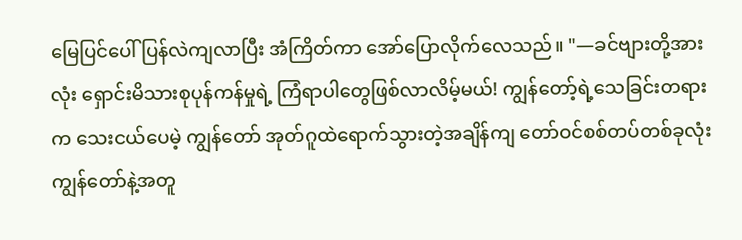မြေပြင်ပေါ် ပြန်လဲကျလာပြီး အံကြိတ်ကာ အော်ပြောလိုက်လေသည်။ "—ခင်ဗျားတို့အားလုံး ရှောင်းမိသားစုပုန်ကန်မှုရဲ့ ကြံရာပါတွေဖြစ်လာလိမ့်မယ်! ကျွန်တော့်ရဲ့သေခြင်းတရားက သေးငယ်ပေမဲ့ ကျွန်တော် အုတ်ဂူထဲရောက်သွားတဲ့အချိန်ကျ တော်ဝင်စစ်တပ်တစ်ခုလုံး ကျွန်တော်နဲ့အတူ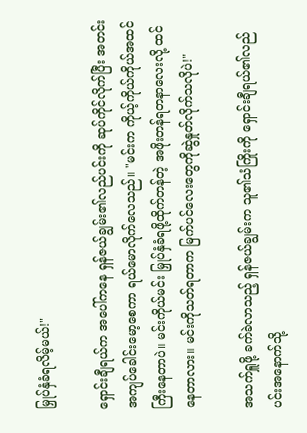မြှုပ်နှံခံရလိမ့်မယ်!"

ရှောင်းချီရယ်က အပေါ်ကနေ ရှန်ဇယ်ချွမ်း၏လည်ပင်းကို ဆုပ်ကိုင်လိုက်ပြီး အတင်းအကျပ်ခေါင်းမော့စေကာ ရယ်မောလိုက်လေသည်။ "မင်းက ကိုယ့်ကိုယ်ကိုယ်အထင်ကြီးနေတာပဲ။ မင်းကိုယ်မင်း မြှုပ်နှံခံရဖို့ထိုက်တန်တဲ့ အဖိုးတန်ရတနာလေးလို့ ထင်နေတာလား။ မင်းကိုသတ်ရတာက မြက်ပင်လေးတွေကိုဆွဲနှုတ်လိုက်သလိုပဲ!"

အသက်ရှူဖို့ ခက်ခဲလာသည့် ရှန်ဇယ်ချွမ်းက သူ၏သံကြိုးကို ရှောင်းချီရယ်၏လည်ပင်းအနောက်သို့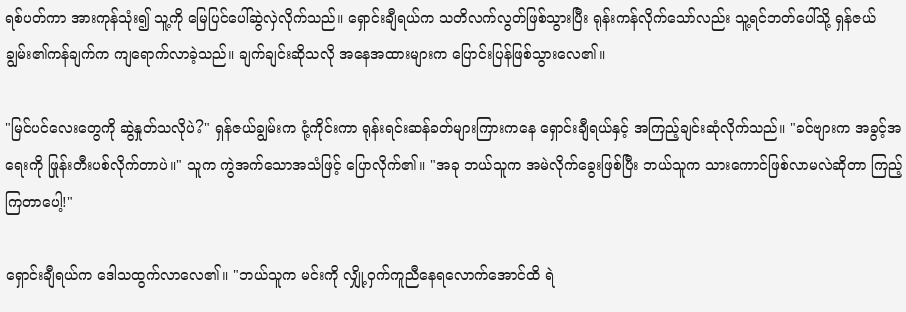ရစ်ပတ်ကာ အားကုန်သုံး၍ သူ့ကို မြေပြင်ပေါ်ဆွဲလှဲလိုက်သည်။ ရှောင်းချီရယ်က သတိလက်လွတ်ဖြစ်သွားပြီး ရုန်းကန်လိုက်သော်လည်း သူ့ရင်ဘတ်ပေါ်သို့ ရှန်ဇယ်ချွမ်း၏ကန်ချက်က ကျရောက်လာခဲ့သည်။ ချက်ချင်းဆိုသလို အနေအထားများက ပြောင်းပြန်ဖြစ်သွားလေ၏။

"မြင်ပင်လေးတွေကို ဆွဲနှုတ်သလိုပဲ?" ရှန်ဇယ်ချွမ်းက ငုံ့ကိုင်းကာ ရုန်းရင်းဆန်ခတ်များကြားကနေ ရှောင်းချီရယ်နှင့် အကြည့်ချင်းဆုံလိုက်သည်။ "ခင်ဗျားက အခွင့်အရေးကို ဖြုန်းတီးပစ်လိုက်တာပဲ။" သူက ကွဲအက်သောအသံဖြင့် ပြောလိုက်၏။ "အခု ဘယ်သူက အမဲလိုက်ခွေးဖြစ်ပြီး ဘယ်သူက သားကောင်ဖြစ်လာမလဲဆိုတာ ကြည့်ကြတာပေါ့!"

ရှောင်းချီရယ်က ဒေါသထွက်လာလေ၏။ "ဘယ်သူက မင်းကို လျှို့ဝှက်ကူညီနေရလောက်အောင်ထိ ရဲ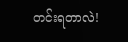တင်းရတာလဲ!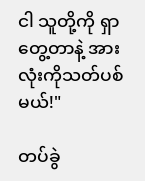ငါ သူတို့ကို ရှာတွေ့တာနဲ့ အားလုံးကိုသတ်ပစ်မယ်!"

တပ်ခွဲ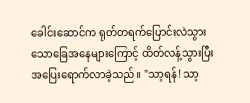ခေါင်းဆောင်က ရုတ်တရက်ပြောင်းလဲသွားသောခြေအနေများကြောင့် ထိတ်လန့်သွားပြီး အပြေးရောက်လာခဲ့သည်။ "သာ့ရန်! သာ့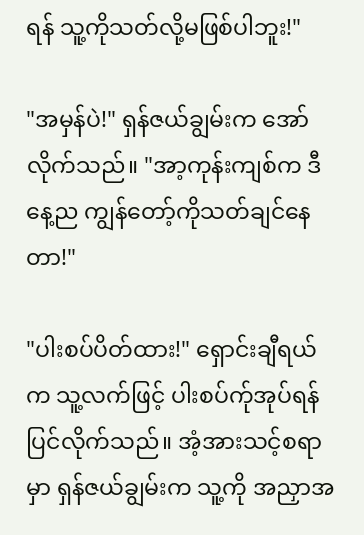ရန် သူ့ကိုသတ်လို့မဖြစ်ပါဘူး!"

"အမှန်ပဲ!" ရှန်ဇယ်ချွမ်းက အော်လိုက်သည်။ "အာ့ကုန်းကျစ်က ဒီနေ့ည ကျွန်တော့်ကိုသတ်ချင်နေတာ!"

"ပါးစပ်ပိတ်ထား!" ရှောင်းချီရယ်က သူ့လက်ဖြင့် ပါးစပ်က်ုအုပ်ရန်ပြင်လိုက်သည်။ အံ့အားသင့်စရာမှာ ရှန်ဇယ်ချွမ်းက သူ့ကို အညှာအ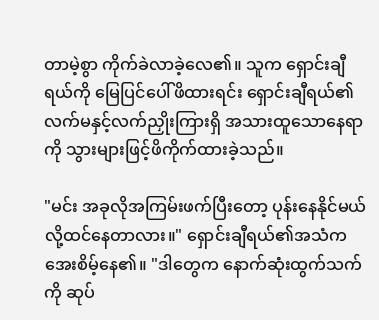တာမဲ့စွာ ကိုက်ခဲလာခဲ့လေ၏။ သူက ရှောင်းချီရယ်ကို မြေပြင်ပေါ်ဖိထားရင်း ရှောင်းချီရယ်၏ လက်မနှင့်လက်ညှိုးကြားရှိ အသားထူသောနေရာကို သွားများဖြင့်ဖိကိုက်ထားခဲ့သည်။

"မင်း အခုလိုအကြမ်းဖက်ပြီးတော့ ပုန်းနေနိုင်မယ်လို့ထင်နေတာလား။" ရှောင်းချီရယ်၏အသံက အေးစိမ့်နေ၏။ "ဒါတွေက နောက်ဆုံးထွက်သက်ကို ဆုပ်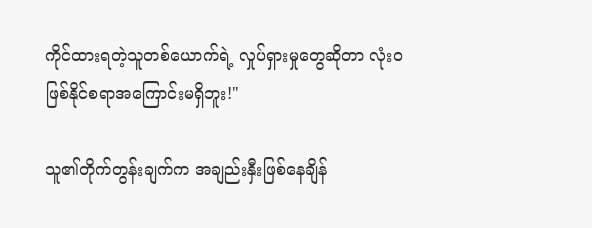ကိုင်ထားရတဲ့သူတစ်ယောက်ရဲ့ လှုပ်ရှားမှုတွေဆိုတာ လုံးဝဖြစ်နိုင်စရာအကြောင်းမရှိဘူး!"

သူ၏တိုက်တွန်းချက်က အချည်းနှီးဖြစ်နေချိန်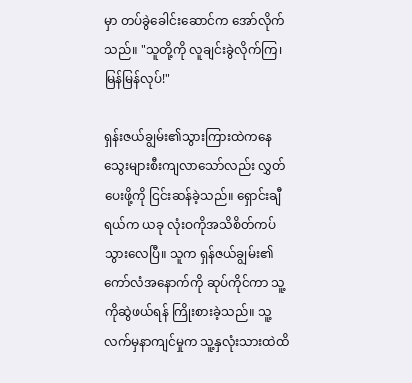မှာ တပ်ခွဲခေါင်းဆောင်က အော်လိုက်သည်။ "သူတို့ကို လူချင်းခွဲလိုက်ကြ၊ မြန်မြန်လုပ်!"

ရှန်းဇယ်ချွမ်း၏သွားကြားထဲကနေ သွေးများစီးကျလာသော်လည်း လွှတ်ပေးဖို့ကို ငြင်းဆန်ခဲ့သည်။ ရှောင်းချီရယ်က ယခု လုံးဝကိုအသိစိတ်ကပ်သွားလေပြီ။ သူက ရှန်ဇယ်ချွမ်း၏ကော်လံအနောက်ကို ဆုပ်ကိုင်ကာ သူ့ကိုဆွဲဖယ်ရန် ကြိုးစားခဲ့သည်။ သူ့လက်မှနာကျင်မှုက သူ့နှလုံးသားထဲထိ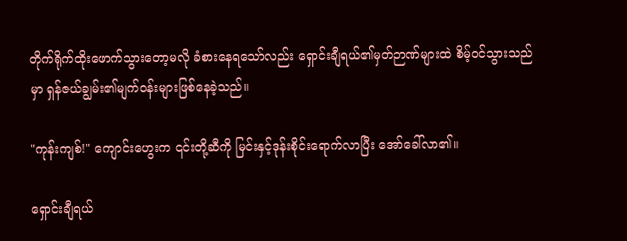တိုက်ရိုက်ထိုးဖောက်သွားတော့မလို ခံစားနေရသော်လည်း ရှောင်းချီရယ်၏မှတ်ဉာဏ်များထဲ စိမ့်ဝင်သွားသည်မှာ ရှန်ဇယ်ချွမ်း၏မျက်ဝန်းများဖြစ်နေခဲ့သည်။

"ကုန်းကျစ်!" ကျောင်းဟွေးက ၎င်းတို့ဆီကို မြင်းနှင့်ဒုန်းစိုင်းရောက်လာပြီး အော်ခေါ်လာ၏။

ရှောင်းချီရယ်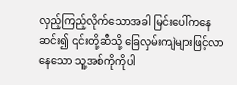လှည့်ကြည့်လိုက်သောအခါ မြင်းပေါ်ကနေဆင်း၍ ၎င်းတို့ဆီသို့ ခြေလှမ်းကျဲများဖြင့်လာနေသော သူ့အစ်ကိုကိုပါ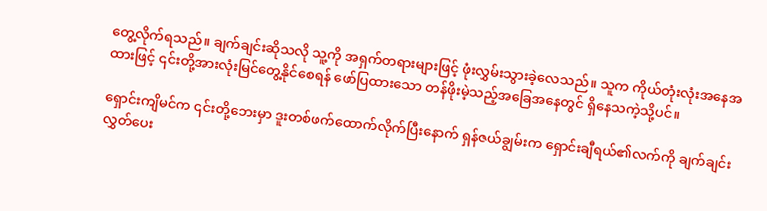တွေ့လိုက်ရသည်။ ချက်ချင်းဆိုသလို သူ့ကို အရှက်တရားများဖြင့် ဖုံးလွှမ်းသွားခဲ့လေသည်။ သူက ကိုယ်တုံးလုံးအနေအထားဖြင့် ၎င်းတို့အားလုံးမြင်တွေ့နိုင်စေရန် ဖော်ပြထားသော တန်ဖိုးမဲ့သည့်အခြေအနေတွင် ရှိနေသကဲ့သို့ပင်။

ရှောင်းကျိမင်က ၎င်းတို့ဘေးမှာ ဒူးတစ်ဖက်ထောက်လိုက်ပြီးနောက် ရှန်ဇယ်ချွမ်းက ရှောင်းချီရယ်၏လက်ကို ချက်ချင်းလွှတ်ပေး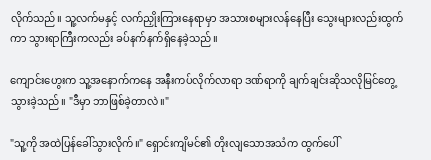လိုက်သည်။ သူ့လက်မနှင့် လက်ညှိုးကြားနေရာမှာ အသားစများလန်နေပြီး သွေးများလည်းထွက်ကာ သွားရာကြီးကလည်း ခပ်နက်နက်ရှိနေခဲ့သည်။

ကျောင်းဟွေးက သူ့အနောက်ကနေ အနီးကပ်လိုက်လာရာ ဒဏ်ရာကို ချက်ချင်းဆိုသလိုမြင်တွေ့သွားခဲ့သည်။ "ဒီမှာ ဘာဖြစ်ခဲ့တာလဲ။"

"သူ့ကို အထဲပြန်ခေါ်သွားလိုက်။" ရှောင်းကျိမင်၏ တိုးလျသောအသံက ထွက်ပေါ်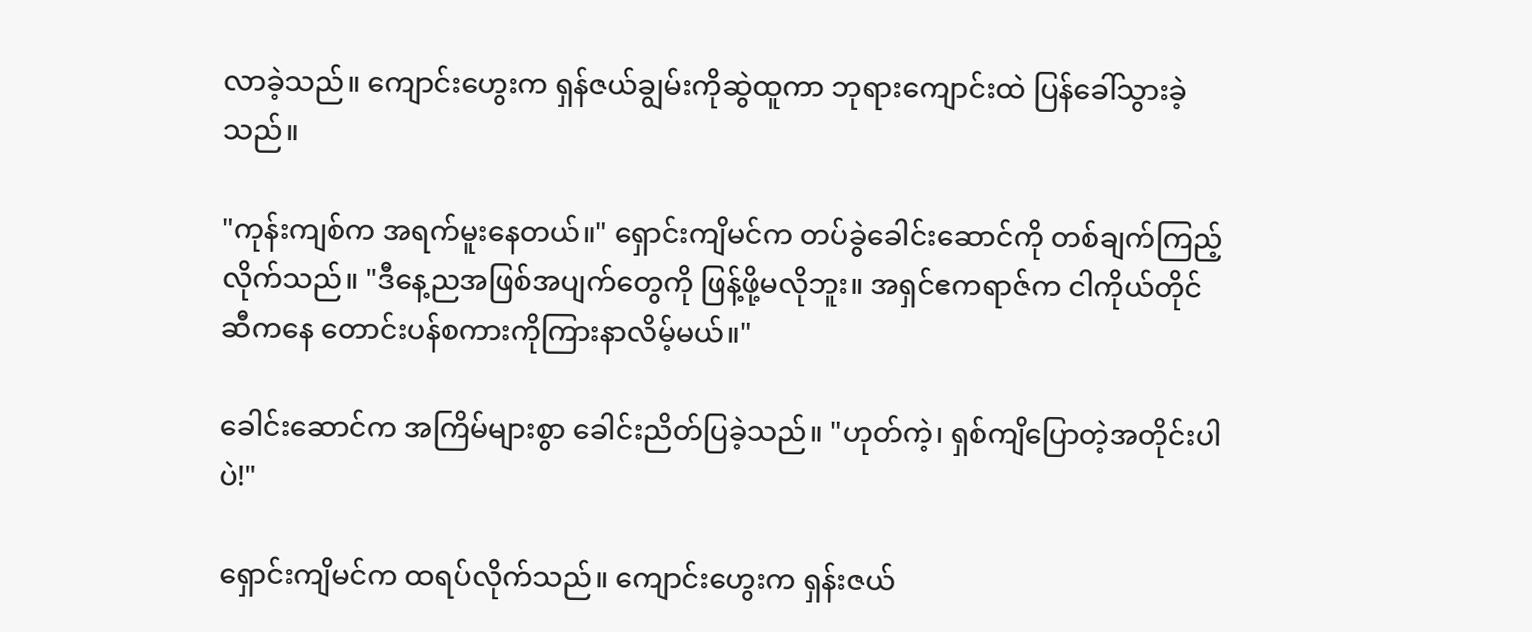လာခဲ့သည်။ ကျောင်းဟွေးက ရှန်ဇယ်ချွမ်းကိုဆွဲထူကာ ဘုရားကျောင်းထဲ ပြန်ခေါ်သွားခဲ့သည်။

"ကုန်းကျစ်က အရက်မူးနေတယ်။" ရှောင်းကျိမင်က တပ်ခွဲခေါင်းဆောင်ကို တစ်ချက်ကြည့်လိုက်သည်။ "ဒီနေ့ညအဖြစ်အပျက်တွေကို ဖြန့်ဖို့မလိုဘူး။ အရှင်ဧကရာဇ်က ငါကိုယ်တိုင်ဆီကနေ တောင်းပန်စကားကိုကြားနာလိမ့်မယ်။"

ခေါင်းဆောင်က အကြိမ်များစွာ ခေါင်းညိတ်ပြခဲ့သည်။ "ဟုတ်ကဲ့၊ ရှစ်ကျိပြောတဲ့အတိုင်းပါပဲ!"

ရှောင်းကျိမင်က ထရပ်လိုက်သည်။ ကျောင်းဟွေးက ရှန်းဇယ်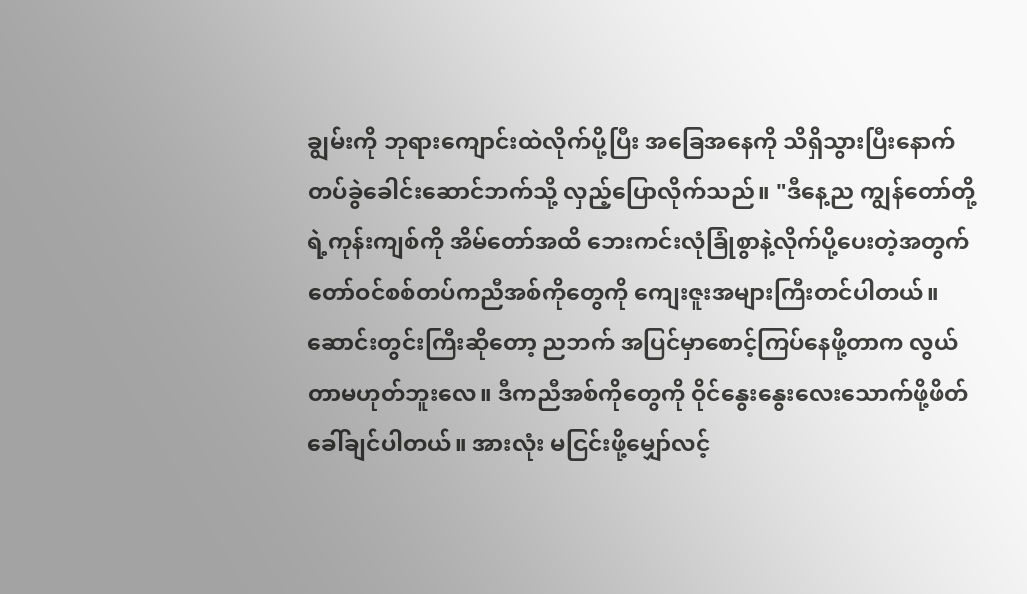ချွမ်းကို ဘုရားကျောင်းထဲလိုက်ပို့ပြီး အခြေအနေကို သိရှိသွားပြီးနောက် တပ်ခွဲခေါင်းဆောင်ဘက်သို့ လှည့်ပြောလိုက်သည်။ "ဒီနေ့ည ကျွန်တော်တို့ရဲ့ကုန်းကျစ်ကို အိမ်တော်အထိ ဘေးကင်းလုံခြုံစွာနဲ့လိုက်ပို့ပေးတဲ့အတွက် တော်ဝင်စစ်တပ်ကညီအစ်ကိုတွေကို ကျေးဇူးအများကြီးတင်ပါတယ်။ ဆောင်းတွင်းကြီးဆိုတော့ ညဘက် အပြင်မှာစောင့်ကြပ်နေဖို့တာက လွယ်တာမဟုတ်ဘူးလေ။ ဒီကညီအစ်ကိုတွေကို ဝိုင်နွေးနွေးလေးသောက်ဖို့ဖိတ်ခေါ်ချင်ပါတယ်။ အားလုံး မငြင်းဖို့မျှော်လင့်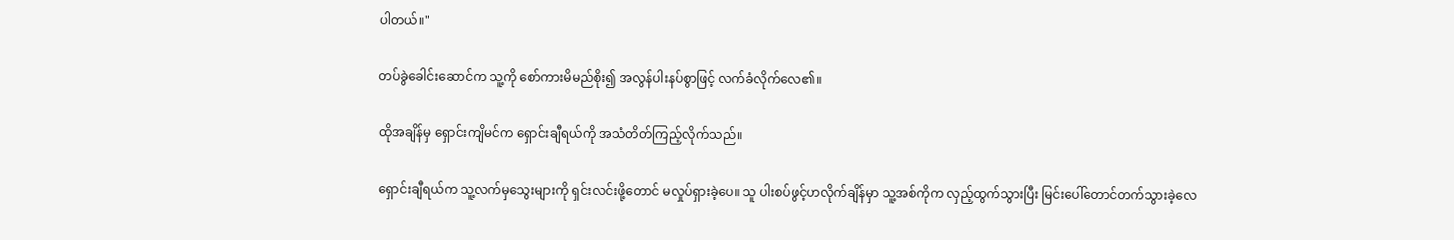ပါတယ်။"

တပ်ခွဲခေါင်းဆောင်က သူ့ကို စော်ကားမိမည်စိုး၍ အလွန်ပါးနပ်စွာဖြင့် လက်ခံလိုက်လေ၏။

ထိုအချိန်မှ ရှောင်းကျိမင်က ရှောင်းချီရယ်ကို အသံတိတ်ကြည့်လိုက်သည်။

ရှောင်းချီရယ်က သူ့လက်မှသွေးများကို ရှင်းလင်းဖို့တောင် မလှုပ်ရှားခဲ့ပေ။ သူ ပါးစပ်ဖွင့်ဟလိုက်ချိန်မှာ သူ့အစ်ကိုက လှည့်ထွက်သွားပြီး မြင်းပေါ်တောင်တက်သွားခဲ့လေ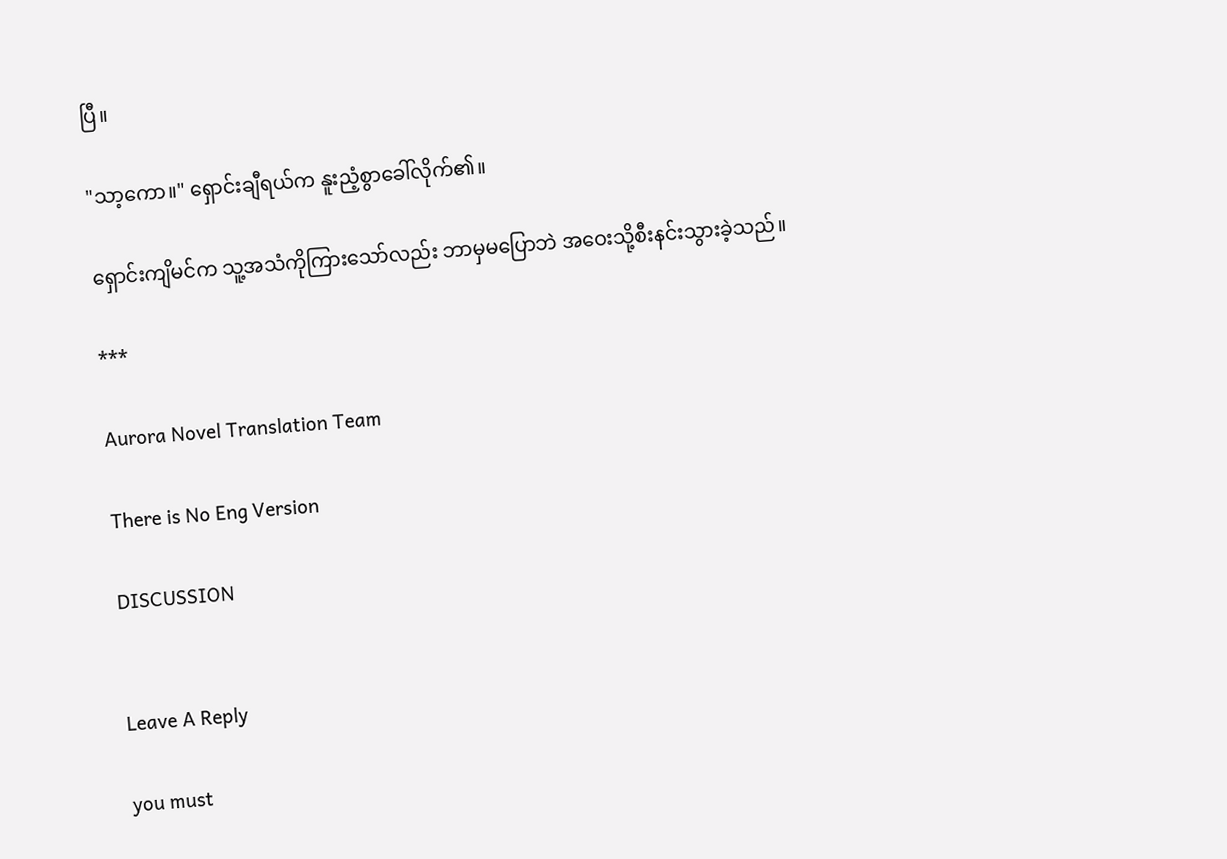ပြီ။

"သာ့ကော။" ရှောင်းချီရယ်က နူးညံ့စွာခေါ်လိုက်၏။

ရှောင်းကျိမင်က သူ့အသံကိုကြားသော်လည်း ဘာမှမပြောဘဲ အဝေးသို့စီးနင်းသွားခဲ့သည်။

***

Aurora Novel Translation Team

There is No Eng Version

DISCUSSION


Leave A Reply

you must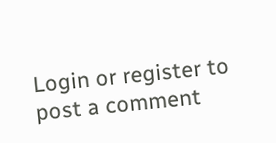Login or register to post a comment